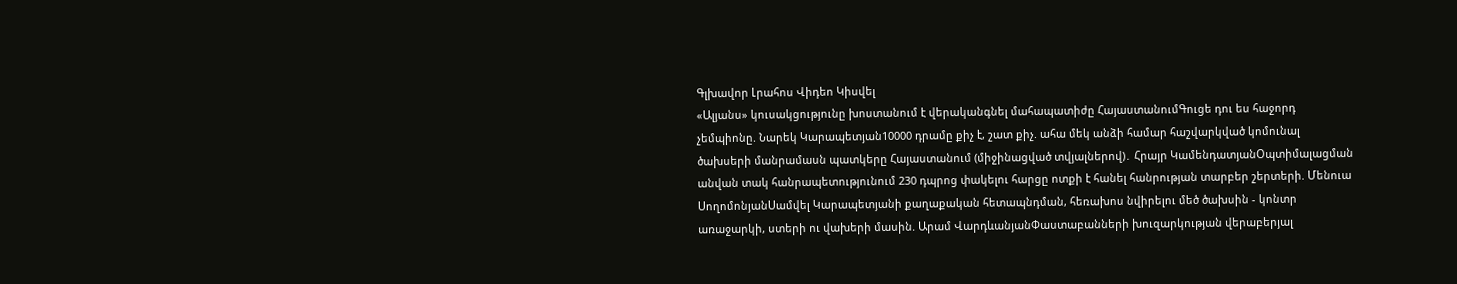Գլխավոր Լրահոս Վիդեո Կիսվել
«Ալյանս» կուսակցությունը խոստանում է վերականգնել մահապատիժը ՀայաստանումԳուցե դու ես հաջորդ չեմպիոնը. Նարեկ Կարապետյան10000 դրամը քիչ է, շատ քիչ. ահա մեկ անձի համար հաշվարկված կոմունալ ծախսերի մանրամասն պատկերը Հայաստանում (միջինացված տվյալներով)․ Հրայր ԿամենդատյանՕպտիմալացման անվան տակ հանրապետությունում 230 դպրոց փակելու հարցը ոտքի է հանել հանրության տարբեր շերտերի. Մենուա ՍողոմոնյանՍամվել Կարապետյանի քաղաքական հետապնդման, հեռախոս նվիրելու մեծ ծախսին - կոնտր առաջարկի, ստերի ու վախերի մասին. Արամ ՎարդևանյանՓաստաբանների խուզարկության վերաբերյալ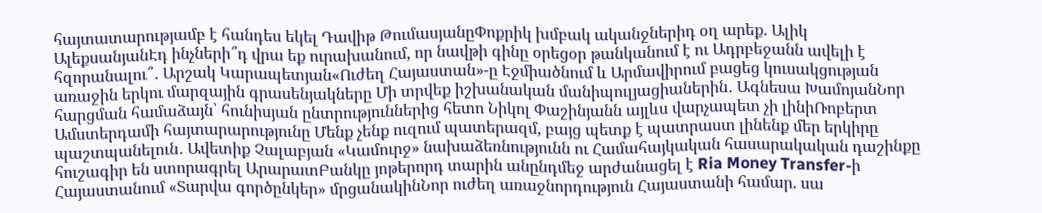հայտատարությամբ է հանդես եկել Դավիթ ԹումասյանըՓոքրիկ խմբակ ականջներիդ օղ արեք. Ալիկ ԱլեքսանյանԷդ ինչների՞դ վրա եք ուրախանում, որ նավթի գինը օրեցօր թանկանում է ու Ադրբեջանն ավելի է հզորանալու՞․ Արշակ Կարապետյան«Ուժեղ Հայաստան»-ը Էջմիածնում և Արմավիրում բացեց կուսակցության առաջին երկու մարզային գրասենյակները Մի տրվեք իշխանական մանիպուլյացիաներին․ Ագնեսա ԽամոյանՆոր հարցման համաձայն՝ հունիսյան ընտրություններից հետո Նիկոլ Փաշինյանն այլևս վարչապետ չի լինիՌոբերտ Ամստերդամի հայտարարությունը Մենք չենք ուզում պատերազմ, բայց պետք է պատրաստ լինենք մեր երկիրը պաշտպանելուն․ Ավետիք Չալաբյան «Կամուրջ» նախաձեռնությունն ու Համահայկական հասարակական դաշինքը հուշագիր են ստորագրել ԱրարատԲանկը յոթերորդ տարին անընդմեջ արժանացել է Ria Money Transfer-ի Հայաստանում «Տարվա գործընկեր» մրցանակինՆոր ուժեղ առաջնորդություն Հայաստանի համար. սա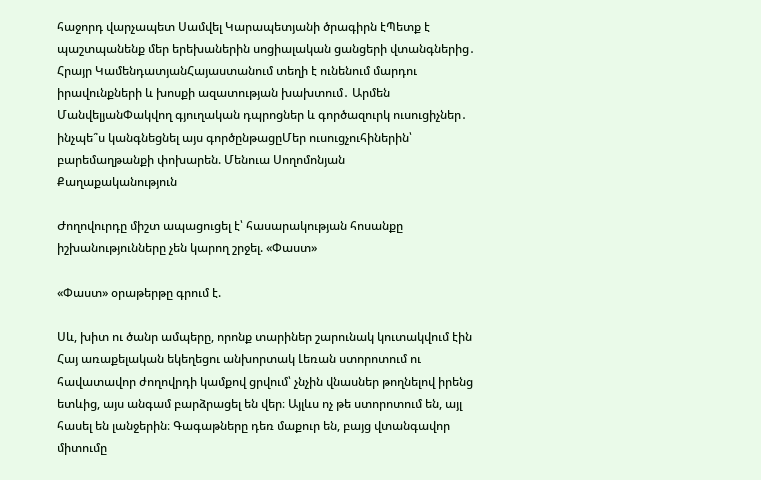հաջորդ վարչապետ Սամվել Կարապետյանի ծրագիրն էՊետք է պաշտպանենք մեր երեխաներին սոցիալական ցանցերի վտանգներից․ Հրայր ԿամենդատյանՀայաստանում տեղի է ունենում մարդու իրավունքների և խոսքի ազատության խախտում․ Արմեն ՄանվելյանՓակվող գյուղական դպրոցներ և գործազուրկ ուսուցիչներ․ ինչպե՞ս կանգնեցնել այս գործընթացըՄեր ուսուցչուհիներին՝ բարեմաղթանքի փոխարեն. Մենուա Սողոմոնյան
Քաղաքականություն

Ժողովուրդը միշտ ապացուցել է՝ հասարակության հոսանքը իշխանությունները չեն կարող շրջել. «Փաստ»

«Փաստ» օրաթերթը գրում է.

Սև, խիտ ու ծանր ամպերը, որոնք տարիներ շարունակ կուտակվում էին Հայ առաքելական եկեղեցու անխորտակ Լեռան ստորոտում ու հավատավոր ժողովրդի կամքով ցրվում՝ չնչին վնասներ թողնելով իրենց ետևից, այս անգամ բարձրացել են վեր։ Այլևս ոչ թե ստորոտում են, այլ հասել են լանջերին։ Գագաթները դեռ մաքուր են, բայց վտանգավոր միտումը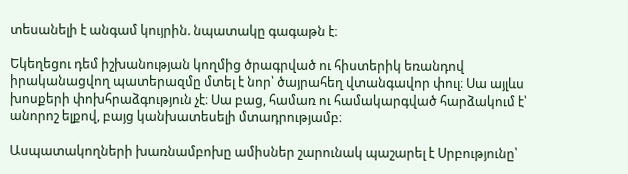տեսանելի է անգամ կույրին. նպատակը գագաթն է։

Եկեղեցու դեմ իշխանության կողմից ծրագրված ու հիստերիկ եռանդով իրականացվող պատերազմը մտել է նոր՝ ծայրահեղ վտանգավոր փուլ։ Սա այլևս խոսքերի փոխհրաձգություն չէ։ Սա բաց, համառ ու համակարգված հարձակում է՝ անորոշ ելքով, բայց կանխատեսելի մտադրությամբ։

Ասպատակողների խառնամբոխը ամիսներ շարունակ պաշարել է Սրբությունը՝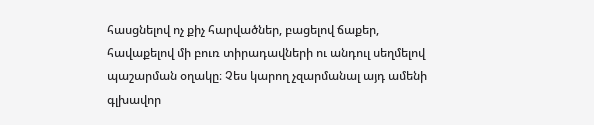հասցնելով ոչ քիչ հարվածներ, բացելով ճաքեր, հավաքելով մի բուռ տիրադավների ու անդուլ սեղմելով պաշարման օղակը։ Չես կարող չզարմանալ այդ ամենի գլխավոր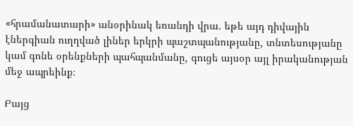«հրամանատարի» անօրինակ եռանդի վրա. եթե այդ դիվային էներգիան ուղղված լիներ երկրի պաշտպանությանը, տնտեսությանը կամ գոնե օրենքների պահպանմանը, գուցե այսօր այլ իրականության մեջ ապրեինք։

Բայց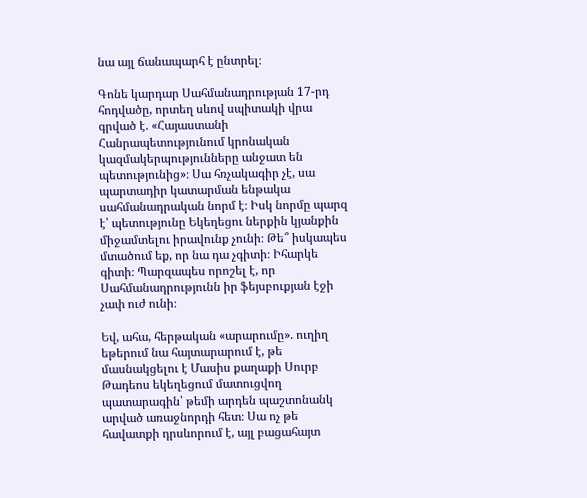նա այլ ճանապարհ է ընտրել։

Գոնե կարդար Սահմանադրության 17-րդ հոդվածը, որտեղ սևով սպիտակի վրա գրված է. «Հայաստանի Հանրապետությունում կրոնական կազմակերպությունները անջատ են պետությունից»։ Սա հռչակագիր չէ, սա պարտադիր կատարման ենթակա սահմանադրական նորմ է։ Իսկ նորմը պարզ է՝ պետությունը Եկեղեցու ներքին կյանքին միջամտելու իրավունք չունի։ Թե՞ իսկապես մտածում եք, որ նա դա չգիտի։ Իհարկե գիտի։ Պարզապես որոշել է, որ Սահմանադրությունն իր ֆեյսբուքյան էջի չափ ուժ ունի։

Եվ, ահա, հերթական «արարումը». ուղիղ եթերում նա հայտարարում է, թե մասնակցելու է Մասիս քաղաքի Սուրբ Թադեոս եկեղեցում մատուցվող պատարագին՝ թեմի արդեն պաշտոնանկ արված առաջնորդի հետ։ Սա ոչ թե հավատքի դրսևորում է, այլ բացահայտ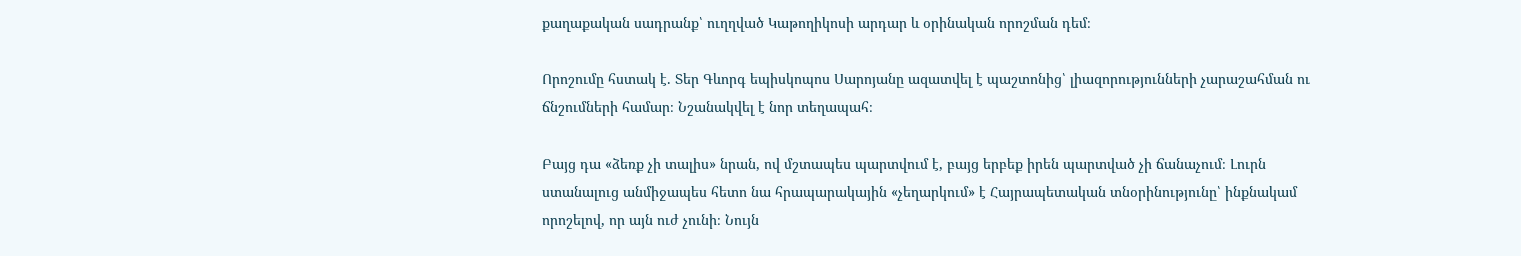քաղաքական սադրանք՝ ուղղված Կաթողիկոսի արդար և օրինական որոշման դեմ։

Որոշումը հստակ է. Տեր Գևորգ եպիսկոպոս Սարոյանը ազատվել է պաշտոնից՝ լիազորությունների չարաշահման ու ճնշումների համար։ Նշանակվել է նոր տեղապահ։

Բայց դա «ձեռք չի տալիս» նրան, ով մշտապես պարտվում է, բայց երբեք իրեն պարտված չի ճանաչում։ Լուրն ստանալուց անմիջապես հետո նա հրապարակային «չեղարկում» է Հայրապետական տնօրինությունը՝ ինքնակամ որոշելով, որ այն ուժ չունի։ Նույն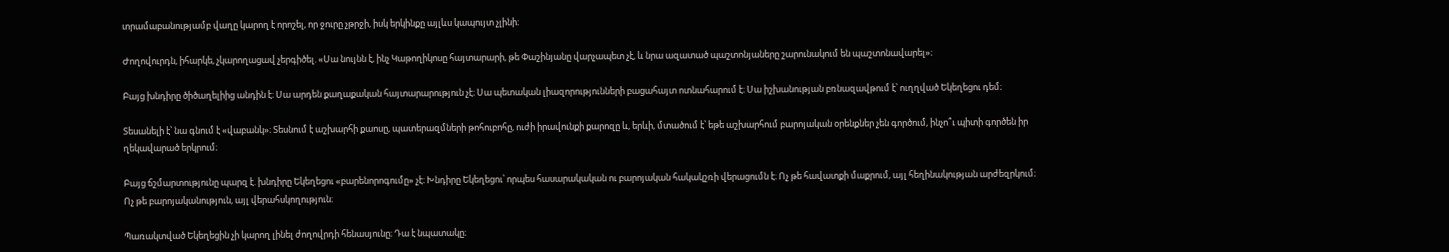տրամաբանությամբ վաղը կարող է որոշել, որ ջուրը չթրջի, իսկ երկինքը այլևս կապույտ չլինի։

Ժողովուրդն, իհարկե, չկարողացավ չերգիծել. «Սա նույնն է, ինչ Կաթողիկոսը հայտարարի, թե Փաշինյանը վարչապետ չէ, և նրա ազատած պաշտոնյաները շարունակում են պաշտոնավարել»։

Բայց խնդիրը ծիծաղելիից անդին է։ Սա արդեն քաղաքական հայտարարություն չէ։ Սա պետական լիազորությունների բացահայտ ոտնահարում է։ Սա իշխանության բռնազավթում է՝ ուղղված Եկեղեցու դեմ։

Տեսանելի է՝ նա գնում է «վաբանկ»։ Տեսնում է աշխարհի քաոսը, պատերազմների թոհուբոհը, ուժի իրավունքի քարոզը և, երևի, մտածում է՝ եթե աշխարհում բարոյական օրենքներ չեն գործում, ինչո՞ւ պիտի գործեն իր ղեկավարած երկրում։

Բայց ճշմարտությունը պարզ է. խնդիրը Եկեղեցու «բարենորոգումը» չէ։ Խնդիրը Եկեղեցու՝ որպես հասարակական ու բարոյական հակակշռի վերացումն է։ Ոչ թե հավատքի մաքրում, այլ հեղինակության արժեզրկում։ Ոչ թե բարոյականություն, այլ վերահսկողություն։

Պառակտված Եկեղեցին չի կարող լինել ժողովրդի հենասյունը։ Դա է նպատակը։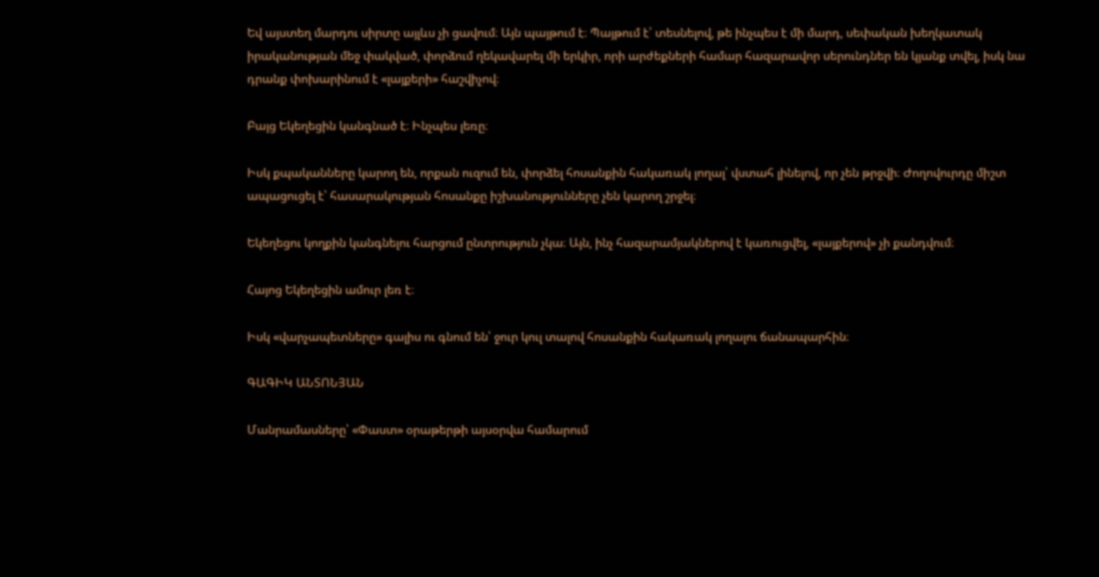Եվ այստեղ մարդու սիրտը այլևս չի ցավում։ Այն պայթում է։ Պայթում է՝ տեսնելով, թե ինչպես է մի մարդ, սեփական խեղկատակ իրականության մեջ փակված, փորձում ղեկավարել մի երկիր, որի արժեքների համար հազարավոր սերունդներ են կյանք տվել, իսկ նա դրանք փոխարինում է «լայքերի» հաշվիչով։

Բայց Եկեղեցին կանգնած է։ Ինչպես լեռը։

Իսկ քպականները կարող են, որքան ուզում են, փորձել հոսանքին հակառակ լողալ՝ վստահ լինելով, որ չեն թրջվի։ Ժողովուրդը միշտ ապացուցել է՝ հասարակության հոսանքը իշխանությունները չեն կարող շրջել։

Եկեղեցու կողքին կանգնելու հարցում ընտրություն չկա։ Այն, ինչ հազարամյակներով է կառուցվել, «լայքերով» չի քանդվում։

Հայոց Եկեղեցին ամուր լեռ է։

Իսկ «վարչապետները» գալիս ու գնում են՝ ջուր կուլ տալով հոսանքին հակառակ լողալու ճանապարհին։

ԳԱԳԻԿ ԱՆՏՈՆՅԱՆ

Մանրամասները՝ «Փաստ» օրաթերթի այսօրվա համարում